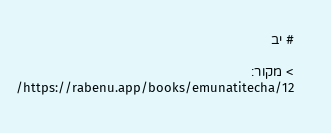# יב

> מקור: https://rabenu.app/books/emunatitecha/12/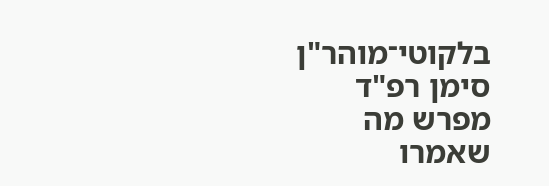בלקוטי־מוהר"ן סימן רפ"ד מפרש מה שאמרו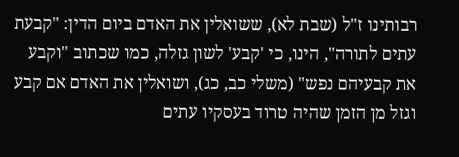רבותינו ז"ל (שבת לא), ששואלין את האדם ביום הדין: "קבעת עתים לתורה", הינו, כי 'קבע' לשון גזלה, כמו שכתוב "וקבע את קבעיהם נפש" (משלי כב, כג), ושואלין את האדם אם קבע וגזל מן הזמן שהיה טרוד בעסקיו עתים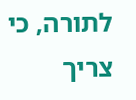לתורה, כי צריך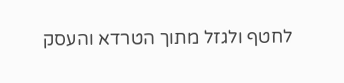לחטף ולגזל מתוך הטרדא והעסק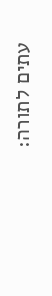עתים לתורה: